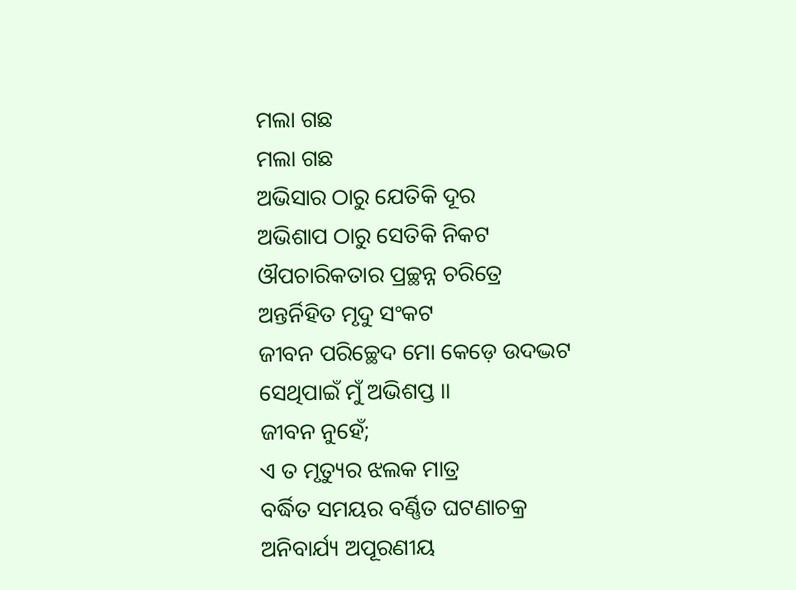ମଲା ଗଛ
ମଲା ଗଛ
ଅଭିସାର ଠାରୁ ଯେତିକି ଦୂର
ଅଭିଶାପ ଠାରୁ ସେତିକି ନିକଟ
ଔପଚାରିକତାର ପ୍ରଚ୍ଛନ୍ନ ଚରିତ୍ରେ
ଅନ୍ତର୍ନିହିତ ମୃଦୁ ସଂକଟ
ଜୀବନ ପରିଚ୍ଛେଦ ମୋ କେଡ଼େ ଉଦଦ୍ଭଟ
ସେଥିପାଇଁ ମୁଁ ଅଭିଶପ୍ତ ।।
ଜୀବନ ନୁହେଁ;
ଏ ତ ମୃତ୍ୟୁର ଝଲକ ମାତ୍ର
ବର୍ଦ୍ଧିତ ସମୟର ବର୍ଣ୍ଣିତ ଘଟଣାଚକ୍ର
ଅନିବାର୍ଯ୍ୟ ଅପୂରଣୀୟ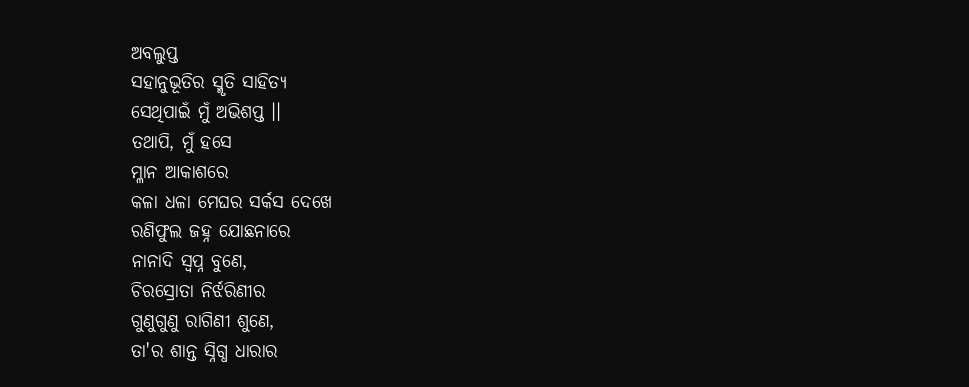ଅବଲୁପ୍ତ
ସହାନୁଭୂତିର ସ୍ମୃତି ସାହିତ୍ୟ
ସେଥିପାଇଁ ମୁଁ ଅଭିଶପ୍ତ ।।
ତଥାପି, ମୁଁ ହସେ
ମ୍ଳାନ ଆକାଶରେ
କଳା ଧଳା ମେଘର ସର୍କସ ଦେଖେ
ରଣିଫୁଲ ଜହ୍ନ ଯୋଛନାରେ
ନାନାଦି ସ୍ବପ୍ନ ବୁଣେ,
ଚିରସ୍ରୋତା ନିର୍ଝରିଣୀର
ଗୁଣୁଗୁଣୁ ରାଗିଣୀ ଶୁଣେ,
ତା'ର ଶାନ୍ତ ସ୍ନିଗ୍ଧ ଧାରାର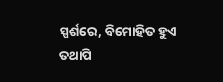ସ୍ପର୍ଶରେ, ବିମୋହିତ ହୁଏ
ତଥାପି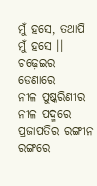ମୁଁ ହସେ, ତଥାପି ମୁଁ ହସେ ।।
ଚଢ଼େଇର ଡେଣାରେ
ନୀଳ ପୁଷ୍କରିଣୀର ନୀଳ ପଦ୍ମରେ
ପ୍ରଜାପତିର ରଙ୍ଗୀନ ରଙ୍ଗରେ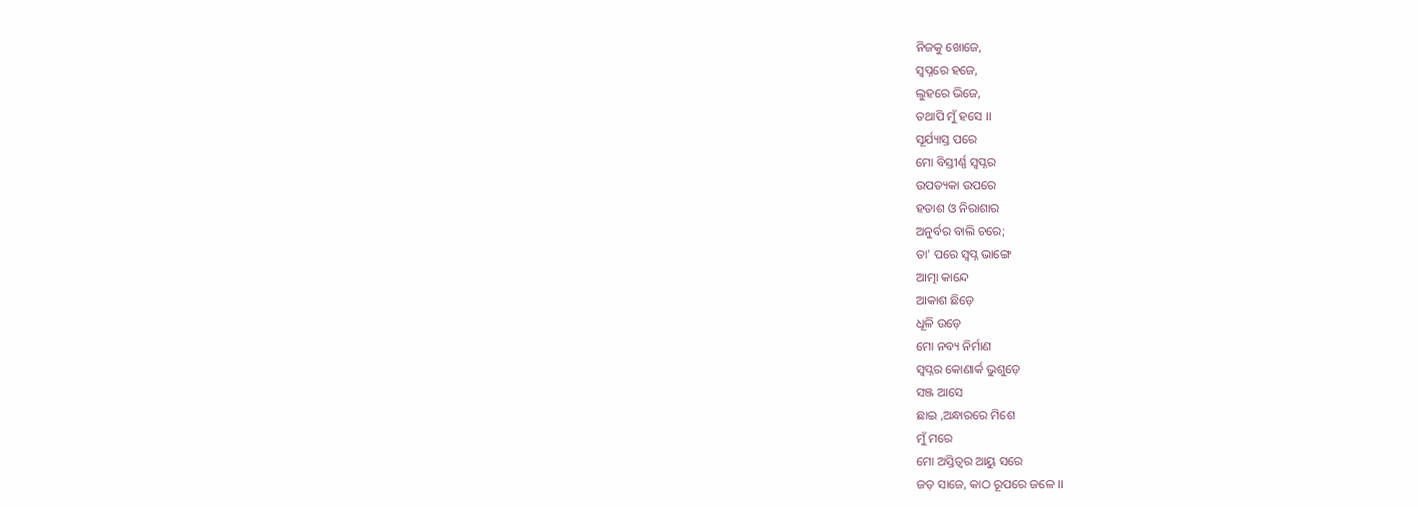ନିଜକୁ ଖୋଜେ,
ସ୍ୱପ୍ନରେ ହଜେ,
ଲୁହରେ ଭିଜେ,
ତଥାପି ମୁଁ ହସେ ।।
ସୂର୍ଯ୍ୟାସ୍ତ ପରେ
ମୋ ବିସ୍ତୀର୍ଣ୍ଣ ସ୍ୱପ୍ନର
ଉପତ୍ୟକା ଉପରେ
ହତାଶ ଓ ନିରାଶାର
ଅନୁର୍ବର ବାଲି ଚରେ;
ତା' ପରେ ସ୍ବପ୍ନ ଭାଙ୍ଗେ
ଆତ୍ମା କାନ୍ଦେ
ଆକାଶ ଛିଡ଼େ
ଧୂଳି ଉଡ଼େ
ମୋ ନବ୍ୟ ନିର୍ମାଣ
ସ୍ୱପ୍ନର କୋଣାର୍କ ଭୁଶୁଡ଼େ
ସଞ୍ଜ ଆସେ
ଛାଇ ,ଅନ୍ଧାରରେ ମିଶେ
ମୁଁ ମରେ
ମୋ ଅସ୍ତିତ୍ବର ଆୟୁ ସରେ
ଜଡ଼ ସାଜେ, କାଠ ରୂପରେ ଜଳେ ।।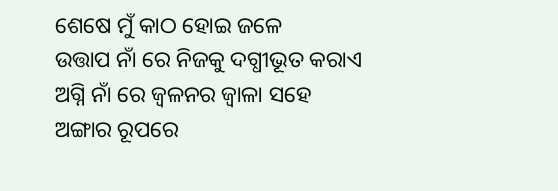ଶେଷେ ମୁଁ କାଠ ହୋଇ ଜଳେ
ଉତ୍ତାପ ନାଁ ରେ ନିଜକୁ ଦଗ୍ଧୀଭୂତ କରାଏ
ଅଗ୍ନି ନାଁ ରେ ଜ୍ବଳନର ଜ୍ବାଳା ସହେ
ଅଙ୍ଗାର ରୂପରେ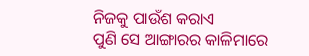ନିଜକୁ ପାଉଁଶ କରାଏ
ପୁଣି ସେ ଆଙ୍ଗାରର କାଳିମାରେ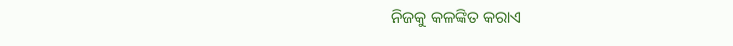ନିଜକୁ କଳଙ୍କିତ କରାଏ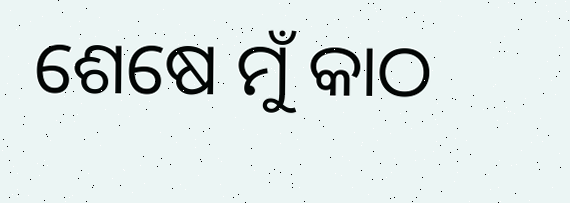ଶେଷେ ମୁଁ କାଠ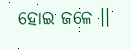ହୋଇ ଜଳେ ।।